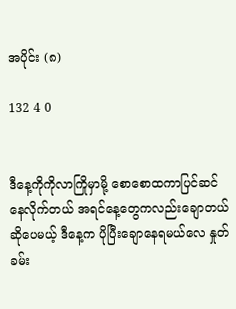အပိုင်း (၈)

132 4 0


ဒီနေ့ကိုကိုလာကြိုမှာမို့ စောစောထကာပြင်ဆင်နေလိုက်တယ် အရင်နေ့တွေကလည်းချောတယ်ဆိုပေမယ့် ဒီနေ့က ပိုပြီးချောနေရမယ်လေ နှုတ်ခမ်း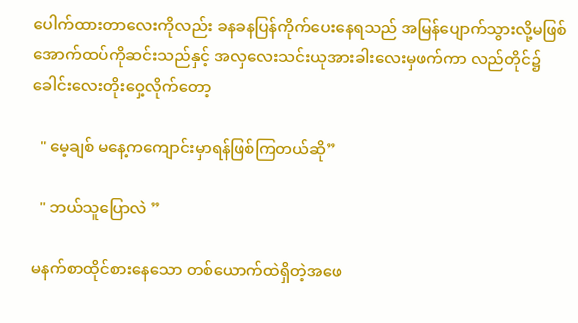ပေါက်ထားတာလေးကိုလည်း ခနခနပြန်ကိုက်ပေးနေရသည် အမြန်ပျောက်သွားလို့မဖြစ် အောက်ထပ်ကိုဆင်းသည်နှင့် အလှလေးသင်းယုအားခါးလေးမှဖက်ကာ လည်တိုင်၌ခေါင်းလေးတိုးဝှေ့လိုက်တော့

  " မေ့ချစ် မနေ့ကကျောင်းမှာရန်ဖြစ်ကြတယ်ဆို”

  " ဘယ်သူပြောလဲ ”

မနက်စာထိုင်စားနေသော တစ်ယောက်ထဲရှိတဲ့အဖေ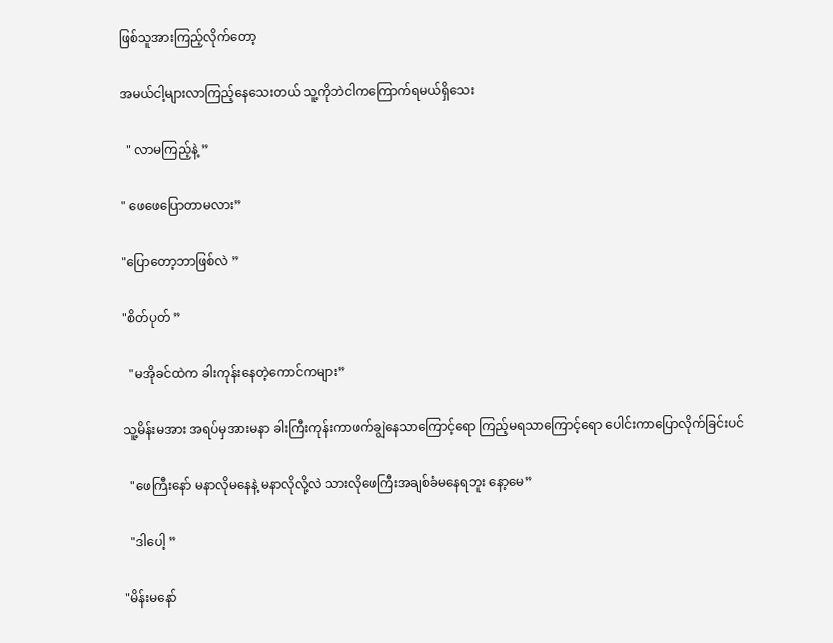ဖြစ်သူအားကြည့်လိုက်တော့

အမယ်ငါ့များလာကြည့်နေသေးတယ် သူ့ကိုဘဲငါကကြောက်ရမယ်ရှိသေး

  " လာမကြည့်နဲ့ ”

" ဖေဖေပြောတာမလား”

"ပြောတော့ဘာဖြစ်လဲ ”

"စိတ်ပုတ် ”

  "မအိုခင်ထဲက ခါးကုန်းနေတဲ့ကောင်ကများ”

သူ့မိန်းမအား အရပ်မှအားမနာ ခါးကြီးကုန်းကာဖက်ချွဲနေသာကြောင့်ရော ကြည့်မရသာကြောင့်ရော ပေါင်းကာပြောလိုက်ခြင်းပင်

  "ဖေကြီးနော် မနာလိုမနေနဲ့ မနာလိုလို့လဲ သားလိုဖေကြီးအချစ်ခံမနေရဘူး နော့မေ”

  "ဒါပေါ့ ”

"မိန်းမနော်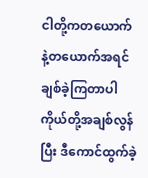ငါတို့ကတယောက်နဲ့တယောက်အရင်ချစ်ခဲ့ကြတာပါ ကိုယ်တို့အချစ်လွန်ပြီး ဒီကောင်ထွက်ခဲ့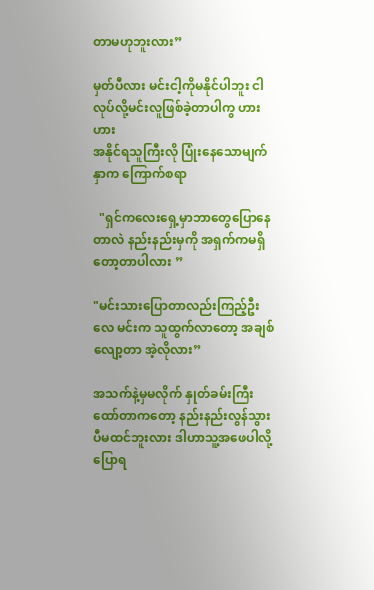တာမဟုဘူးလား”

မှတ်ပီလား မင်းငါ့ကိုမနိုင်ပါဘူး ငါလုပ်လို့မင်းလူဖြစ်ခဲ့တာပါကွ ဟား  ဟား
အနိုင်ရသူကြီးလို ပြုံးနေသောမျက်နှာက ကြောက်စရာ

  "ရှင်ကလေးရှေ့မှာဘာတွေပြောနေတာလဲ နည်းနည်းမှကို အရှက်ကမရှိတော့တာပါလား ”

"မင်းသားပြောတာလည်းကြည့်ဦးလေ မင်းက သူထွက်လာတော့ အချစ်လျော့တာ အဲ့လိုလား”

အသက်နဲ့မှမလိုက် နှုတ်ခမ်းကြီးထော်တာကတော့ နည်းနည်းလွန်သွားပီမထင်ဘူးလား ဒါဟာသူ့အဖေပါလို့ပြောရ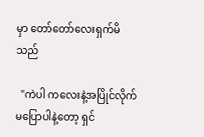မှာ တော်တော်လေးရှက်မိသည်

  "ကဲပါ ကလေးနဲ့အပြိုင်လိုက်မပြောပါနဲ့တော့ ရှင်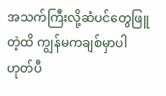အသက်ကြီးလို့ဆံပင်တွေဖြူတဲ့ထိ ကျွန်မကချစ်မှာပါ ဟုတ်ပီ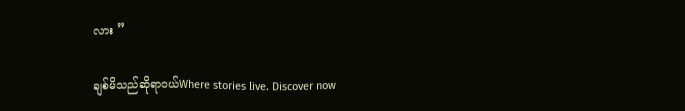လား ”

ချစ်မိသည်ဆိုရာဝယ်Where stories live. Discover now